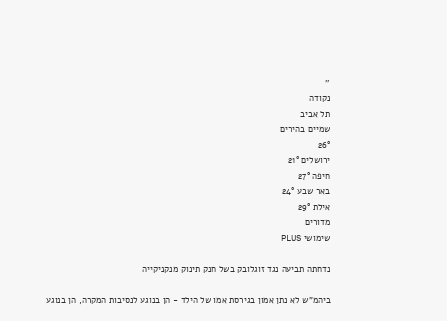''
נקודה
תל אביב
שמיים בהירים
26°
ירושלים 21°
חיפה 27°
באר שבע 24°
אילת 29°
מדורים
שימושי PLUS

נדחתה תביעה נגד זוגלובק בשל חנק תינוק מנקניקייה

ביהמ"ש לא נתן אמון בגירסת אמו של הילד - הן בנוגע לנסיבות המקרה, הן בנוגע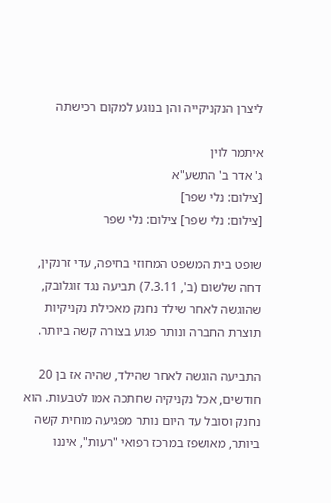ליצרן הנקניקייה והן בנוגע למקום רכישתה

איתמר לוין
ג' אדר ב' התשע"א
[צילום: נלי שפר]
[צילום: נלי שפר] צילום: נלי שפר

שופט בית המשפט המחוזי בחיפה, עדי זרנקין, דחה שלשום (ב', 7.3.11) תביעה נגד זוגלובק, שהוגשה לאחר שילד נחנק מאכילת נקניקיות תוצרת החברה ונותר פגוע בצורה קשה ביותר.

התביעה הוגשה לאחר שהילד, שהיה אז בן 20 חודשים, אכל נקניקיה שחתכה אמו לטבעות. הוא נחנק וסובל עד היום נותר מפגיעה מוחית קשה ביותר, מאושפז במרכז רפואי "רעות", איננו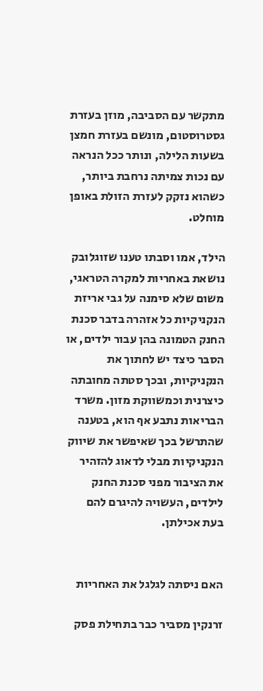מתקשר עם הסביבה, מוזן בעזרת גסטרוסטום, מונשם בעזרת חמצן בשעות הלילה, ונותר ככל הנראה עם נכות צמיתה נרחבת ביותר, כשהוא נזקק לעזרת הזולת באופן מוחלט.

הילד, אמו וסבתו טענו שזוגלובק נושאת באחריות למקרה הטראגי, משום שלא סימנה על גבי אריזת הנקניקיות כל אזהרה בדבר סכנת החנק הטמונה בהן עבור ילדים, או הסבר כיצד יש לחתוך את הנקניקיות, ובכך סטתה מחובתה כיצרנית וכמשווקת מזון. משרד הבריאות נתבע אף הוא, בטענה שהתרשל בכך שאיפשר את שיווק הנקניקיות מבלי לדאוג להזהיר את הציבור מפני סכנת החנק לילדים, העשויה להיגרם להם בעת אכילתן.


האם ניסתה לגלגל את האחריות

זרנקין מסביר כבר בתחילת פסק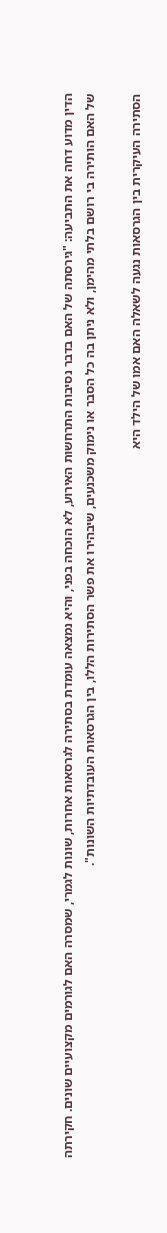הדין מדוע דחה את התביעה: "גירסתה של האם בדבר נסיבות התרחשות האירוע, לא הוכחה בפני, והיא נמצאה עומדת בסתירה לגרסאות אחרות, שונות לגמרי, שמסרה האם לגורמים מקצועיים שונים. חקירתה של האם הותירה בי רושם בלתי מהימן, ולא ניתן בה כל הסבר או נימוק משכנעים, שיבהירו את פשר הסתירות הללו, בין הגרסאות העובדתיות השונות".

הסתירה העיקרית בין הגרסאות נגעה לשאלה האם אמו של הילד היא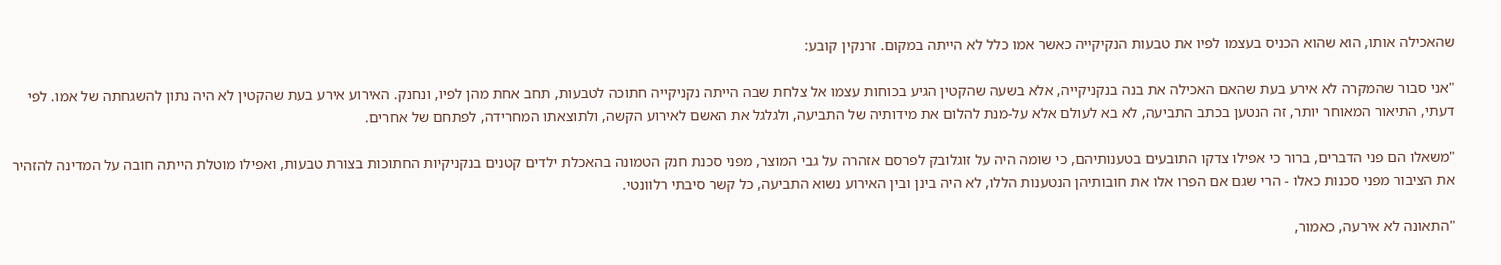שהאכילה אותו, הוא שהוא הכניס בעצמו לפיו את טבעות הנקיקייה כאשר אמו כלל לא הייתה במקום. זרנקין קובע:

"אני סבור שהמקרה לא אירע בעת שהאם האכילה את בנה בנקניקייה, אלא בשעה שהקטין הגיע בכוחות עצמו אל צלחת שבה הייתה נקניקייה חתוכה לטבעות, תחב אחת מהן לפיו, ונחנק. האירוע אירע בעת שהקטין לא היה נתון להשגחתה של אמו. לפי דעתי, התיאור המאוחר יותר, זה הנטען בכתב התביעה, לא בא לעולם אלא על-מנת להלום את מידותיה של התביעה, ולגלגל את האשם לאירוע הקשה, ולתוצאתו המחרידה, לפתחם של אחרים.

"משאלו הם פני הדברים, ברור כי אפילו צדקו התובעים בטענותיהם, כי שומה היה על זוגלובק לפרסם אזהרה על גבי המוצר, מפני סכנת חנק הטמונה בהאכלת ילדים קטנים בנקניקיות החתוכות בצורת טבעות, ואפילו מוטלת הייתה חובה על המדינה להזהיר את הציבור מפני סכנות כאלו - הרי שגם אם הפרו אלו את חובותיהן הנטענות הללו, לא היה בינן ובין האירוע נשוא התביעה, כל קשר סיבתי רלוונטי.

"התאונה לא אירעה, כאמור,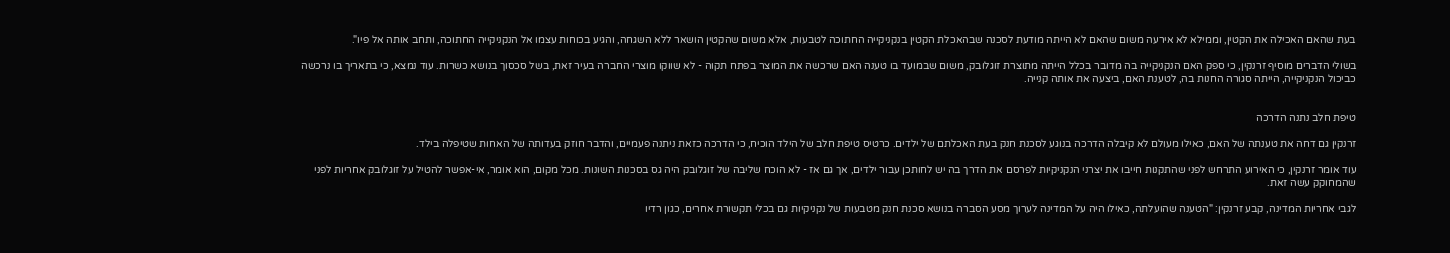בעת שהאם האכילה את הקטין, וממילא לא אירעה משום שהאם לא הייתה מודעת לסכנה שבהאכלת הקטין בנקניקייה החתוכה לטבעות, אלא משום שהקטין הושאר ללא השגחה, והגיע בכוחות עצמו אל הנקניקייה החתוכה, ותחב אותה אל פיו".

בשולי הדברים מוסיף זרנקין, כי ספק האם הנקניקייה בה מדובר בכלל הייתה מתוצרת זוגלובק, משום שבמועד בו טענה האם שרכשה את המוצר בפתח תקוה - לא שווקו מוצרי החברה בעיר זאת, בשל סכסוך בנושא כשרות. עוד נמצא, כי בתאריך בו נרכשה כביכול הנקניקייה, הייתה סגורה החנות בה, לטענת האם, ביצעה את אותה קנייה.


טיפת חלב נתנה הדרכה

זרנקין גם דחה את טענתה של האם, כאילו מעולם לא קיבלה הדרכה בנוגע לסכנת חנק בעת האכלתם של ילדים. כרטיס טיפת חלב של הילד הוכיח, כי הדרכה כזאת ניתנה פעמיים, והדבר חוזק בעדותה של האחות שטיפלה בילד.

עוד אומר זרנקין, כי האירוע התרחש לפני שהתקנות חייבו את יצרני הנקניקיות לפרסם את הדרך בה יש לחותכן עבור ילדים, אך גם אז - לא הוכח שליבה של זוגלובק היה גס בסכנות השונות. מכל מקום, הוא אומר, אי-אפשר להטיל על זוגלובק אחריות לפני שהמחוקק עשה זאת.

לגבי אחריות המדינה, קבע זרנקין: "הטענה שהועלתה, כאילו היה על המדינה לערוך מסע הסברה בנושא סכנת חנק מטבעות של נקניקיות גם בכלי תקשורת אחרים, כגון רדיו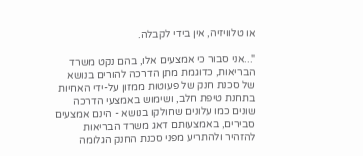או טלוויזיה, אין בידי לקבלה.

"...אני סבור כי אמצעים אלו, בהם נקט משרד הבריאות, כדוגמת מתן הדרכה להורים בנושא של סכנת חנק של פעוטות ממזון על-ידי האחיות בתחנת טיפת חלב, ושימוש באמצעי הדרכה שונים כמו עלונים שחולקו בנושא - הינם אמצעים סבירים, באמצעותם דאג משרד הבריאות להזהיר ולהתריע מפני סכנת החנק הגלומה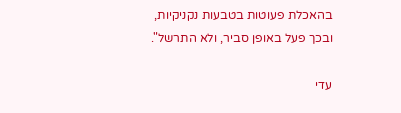בהאכלת פעוטות בטבעות נקניקיות, ובכך פעל באופן סביר, ולא התרשל".

עדי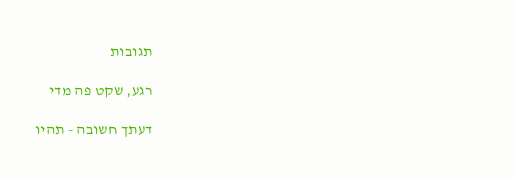תגובות

רגע, שקט פה מדי

דעתך חשובה - תהיו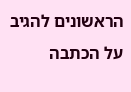הראשונים להגיב על הכתבה